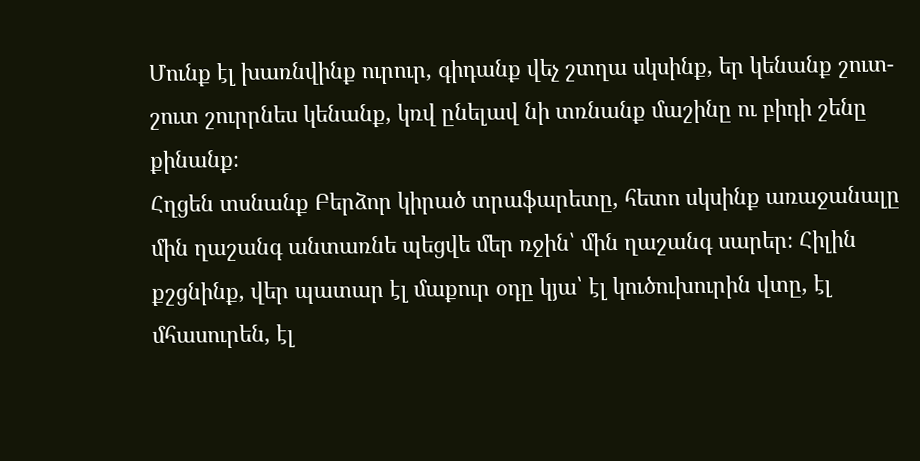Մունք էլ խառնվինք ուրուր, գիդանք վեչ շտղա սկսինք, եր կենանք շուտ-շուտ շուրրնես կենանք, կռվ ընելավ նի տռնանք մաշինը ու բիդի շենը քինանք։
Հղցեն տսնանք Բերձոր կիրած տրաֆարետը, հետո սկսինք առաջանալը մին ղաշանգ անտառնե պեցվե մեր ռջին՝ մին ղաշանգ սարեր։ Հիլին քշցնինք, վեր պատար էլ մաքուր օդը կյա՝ էլ կուծուխուրին վտը, էլ մհասուրեն, էլ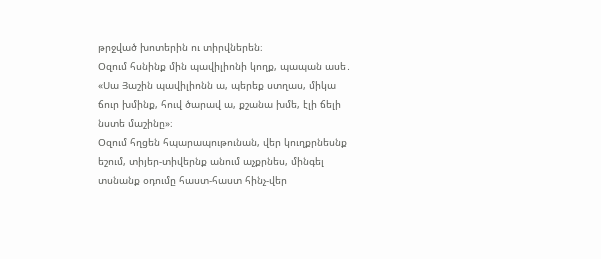թրջված խոտերին ու տիրվներեն։
Օզում հսնինք մին պավիլիոնի կողք, պապան ասե․ «Սա Յաշին պավիլիոնն ա, պերեք ստղաս, միկա ճուր խմինք, հուվ ծարավ ա, քշանա խմե, էլի ճելի նստե մաշինը»։
Օզում հղցեն հպարապութունան, վեր կուղքրնեսնք եշում, տիյեր-տիվերնք անում աչքրնես, մինգել տսնանք օդումը հաստ-հաստ հինչ-վեր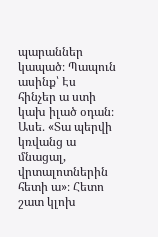պարաններ կապած։ Պապուն ասինք՝ Էս հինչեր ա ստի կախ իլած օդան։ Ասե․ «Տա պերվի կռվանց ա մնացալ, վրտալոտներին հետի ա»։ Հետո շատ կլոխ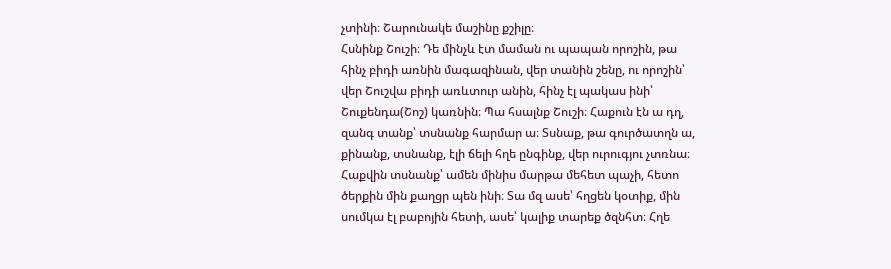չտինի։ Շարունակե մաշինը քշիլը։
Հսնինք Շուշի։ Դե մինչև էտ մաման ու պապան որոշին, թա հինչ բիդի առնին մագազինան, վեր տանին շենը, ու որոշին՝ վեր Շուշվա բիդի առևտուր անին, հինչ էլ պակաս ինի՝ Շուքենդա(Շոշ) կառնին։ Պա հսալնք Շուշի։ Հաքուն էն ա դղ, զանգ տանք՝ տսնանք հարմար ա։ Տսնաք, թա գուրծատղն ա, քինանք, տսնանք, էլի ճելի հղե ընգինք, վեր ուրուգյու չտռնա։
Հաքվին տսնանք՝ ամեն մինիս մարթա մեհետ պաչի, հետո ծերքին մին քաղցր պեն ինի։ Տա մզ ասե՝ հղցեն կօտիք, մին սումկա էլ բաբոյին հետի, ասե՝ կալիք տարեք ծզնհտ։ Հղե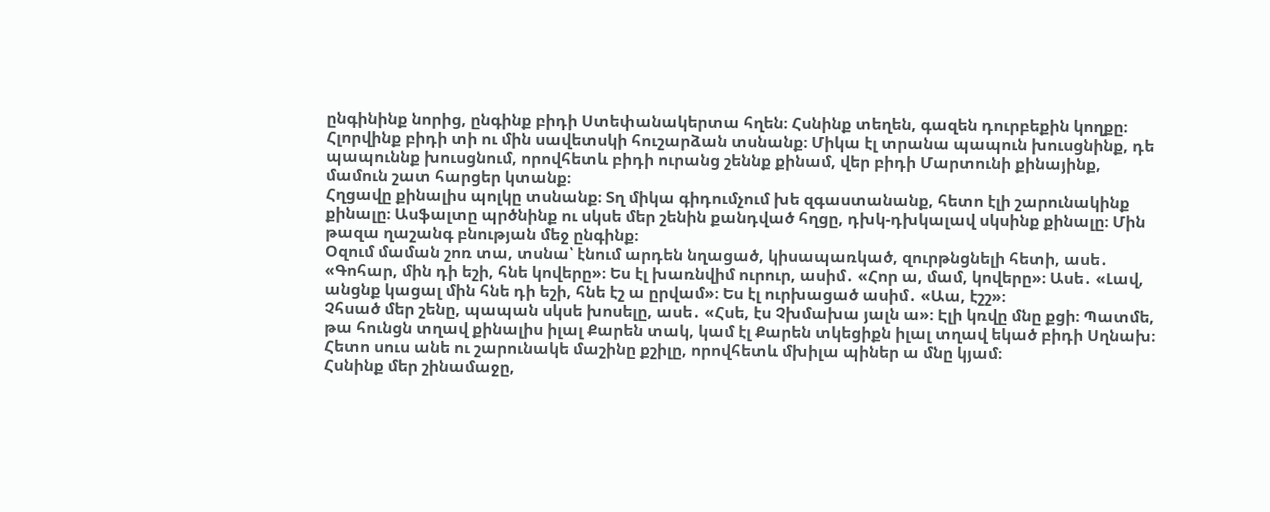ընգինինք նորից, ընգինք բիդի Ստեփանակերտա հղեն։ Հսնինք տեղեն, գազեն դուրբեքին կողքը։ Հլորվինք բիդի տի ու մին սավետսկի հուշարձան տսնանք։ Միկա էլ տրանա պապուն խուսցնինք, դե պապուննք խուսցնում, որովհետև բիդի ուրանց շեննք քինամ, վեր բիդի Մարտունի քինայինք, մամուն շատ հարցեր կտանք։
Հղցավը քինալիս պոլկը տսնանք։ Տղ միկա գիդումչում խե զգաստանանք, հետո էլի շարունակինք քինալը։ Ասֆալտը պրծնինք ու սկսե մեր շենին քանդված հղցը, դխկ-դխկալավ սկսինք քինալը։ Մին թազա ղաշանգ բնության մեջ ընգինք։
Օզում մաման շոռ տա, տսնա՝ էնում արդեն նղացած, կիսապառկած, զուրթնցնելի հետի, ասե․ «Գոհար, մին դի եշի, հնե կովերը»։ Ես էլ խառնվիմ ուրուր, ասիմ․ «Հոր ա, մամ, կովերը»։ Ասե․ «Լավ, անցնք կացալ մին հնե դի եշի, հնե էշ ա ըրվամ»։ Ես էլ ուրխացած ասիմ․ «Աա, էշշ»։
Չհսած մեր շենը, պապան սկսե խոսելը, ասե․ «Հսե, էս Չխմախա յալն ա»։ Էլի կռվը մնը քցի։ Պատմե, թա հունցն տղավ քինալիս իլալ Քարեն տակ, կամ էլ Քարեն տկեցիքն իլալ տղավ եկած բիդի Սղնախ։ Հետո սուս անե ու շարունակե մաշինը քշիլը, որովհետև մխիլա պիներ ա մնը կյամ։
Հսնինք մեր շինամաջը,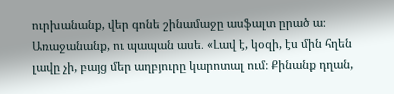ուրխանանք, վեր գոնե շինամաջը ասֆալտ ըրած ա։ Առաջանանք, ու պապան ասե․ «Լավ է, կօզի, էս մին հղեն լավը չի, բայց մեր աղբյուրը կարոտալ ում։ Քինանք դղան,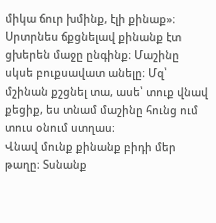միկա ճուր խմինք, էլի քինաք»։
Սրտրնես ճքցնելավ քինանք էտ ցխերեն մաջը ընգինք։ Մաշինը սկսե բուքսավատ անելը։ Մզ՝ մշինան քշցնել տա, ասե՝ տուք վնավ քեցիք, ես տնամ մաշինը հունց ում տուս օնում ստղաս։
Վնավ մունք քինանք բիդի մեր թաղը։ Տսնանք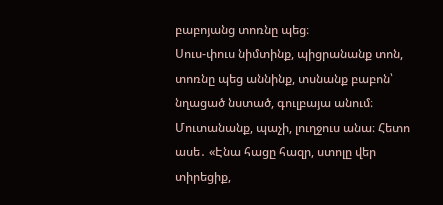բաբոյանց տոռնը պեց։
Սուս-փուս նիմտինք, պիցրանանք տոն, տոռնը պեց աննինք, տսնանք բաբոն՝ նղացած նստած, գուլբայա անում։ Մուտանանք, պաչի, լուղջուս անա։ Հետո ասե․ «Էնա հացը հազր, ստոլը վեր տիրեցիք,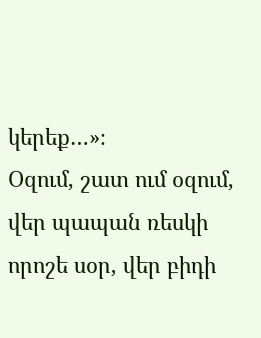կերեք…»։
Օզում, շատ ում օզում, վեր պապան ռեսկի որոշե սօր, վեր բիդի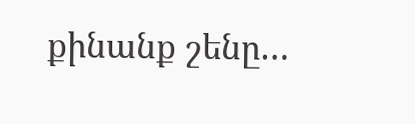քինանք շենը…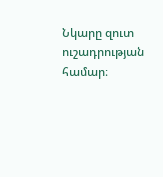Նկարը զուտ ուշադրության համար։